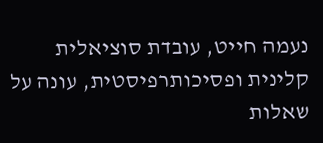נעמה חייט, עובדת סוציאלית קלינית ופסיכותרפיסטית, עונה על שאלות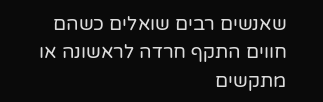שאנשים רבים שואלים כשהם חווים התקף חרדה לראשונה או מתקשים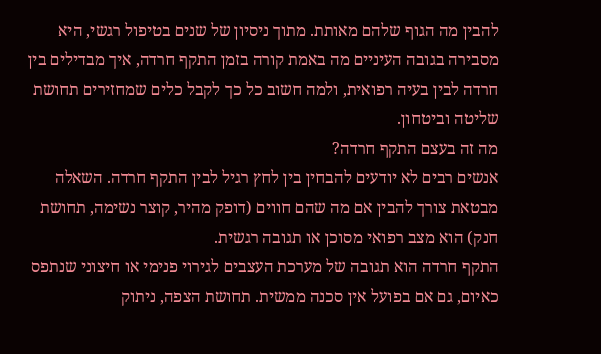להבין מה הגוף שלהם מאותת. מתוך ניסיון של שנים בטיפול רגשי, היא מסבירה בגובה העיניים מה באמת קורה בזמן התקף חרדה, איך מבדילים בין חרדה לבין בעיה רפואית, ולמה חשוב כל כך לקבל כלים שמחזירים תחושת שליטה וביטחון.
מה זה בעצם התקף חרדה?
אנשים רבים לא יודעים להבחין בין לחץ רגיל לבין התקף חרדה. השאלה מבטאת צורך להבין אם מה שהם חווים (דופק מהיר, קוצר נשימה, תחושת חנק) הוא מצב רפואי מסוכן או תגובה רגשית.
התקף חרדה הוא תגובה של מערכת העצבים לגירוי פנימי או חיצוני שנתפס כאיום, גם אם בפועל אין סכנה ממשית. תחושת הצפה, ניתוק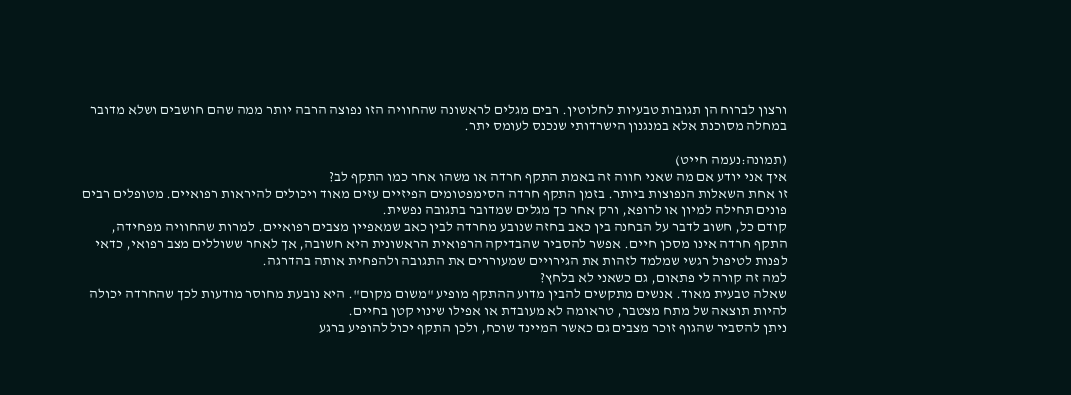ורצון לברוח הן תגובות טבעיות לחלוטין. רבים מגלים לראשונה שהחוויה הזו נפוצה הרבה יותר ממה שהם חושבים ושלא מדובר במחלה מסוכנת אלא במנגנון הישרדותי שנכנס לעומס יתר.

(תמונה:נעמה חייט)
איך אני יודע אם מה שאני חווה זה באמת התקף חרדה או משהו אחר כמו התקף לב?
זו אחת השאלות הנפוצות ביותר. בזמן התקף חרדה הסימפטומים הפיזיים עזים מאוד ויכולים להיראות רפואיים. מטופלים רבים פונים תחילה למיון או לרופא, ורק אחר כך מגלים שמדובר בתגובה נפשית.
קודם כל, חשוב לדבר על הבחנה בין כאב בחזה שנובע מחרדה לבין כאב שמאפיין מצבים רפואיים. למרות שהחוויה מפחידה, התקף חרדה אינו מסכן חיים. אפשר להסביר שהבדיקה הרפואית הראשונית היא חשובה, אך לאחר ששוללים מצב רפואי, כדאי לפנות לטיפול רגשי שמלמד לזהות את הגירויים שמעוררים את התגובה ולהפחית אותה בהדרגה.
למה זה קורה לי פתאום, גם כשאני לא בלחץ?
שאלה טבעית מאוד. אנשים מתקשים להבין מדוע ההתקף מופיע "משום מקום". היא נובעת מחוסר מודעות לכך שהחרדה יכולה להיות תוצאה של מתח מצטבר, טראומה לא מעובדת או אפילו שינוי קטן בחיים.
ניתן להסביר שהגוף זוכר מצבים גם כאשר המיינד שוכח, ולכן התקף יכול להופיע ברגע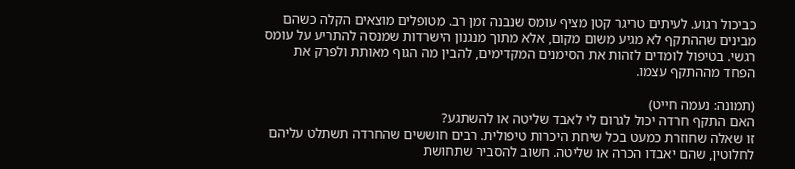כביכול רגוע. לעיתים טריגר קטן מציף עומס שנבנה זמן רב. מטופלים מוצאים הקלה כשהם מבינים שההתקף לא מגיע משום מקום, אלא מתוך מנגנון הישרדות שמנסה להתריע על עומס רגשי. בטיפול לומדים לזהות את הסימנים המקדימים, להבין מה הגוף מאותת ולפרק את הפחד מההתקף עצמו.

(תמונה: נעמה חייט)
האם התקף חרדה יכול לגרום לי לאבד שליטה או להשתגע?
זו שאלה שחוזרת כמעט בכל שיחת היכרות טיפולית. רבים חוששים שהחרדה תשתלט עליהם לחלוטין, שהם יאבדו הכרה או שליטה. חשוב להסביר שתחושת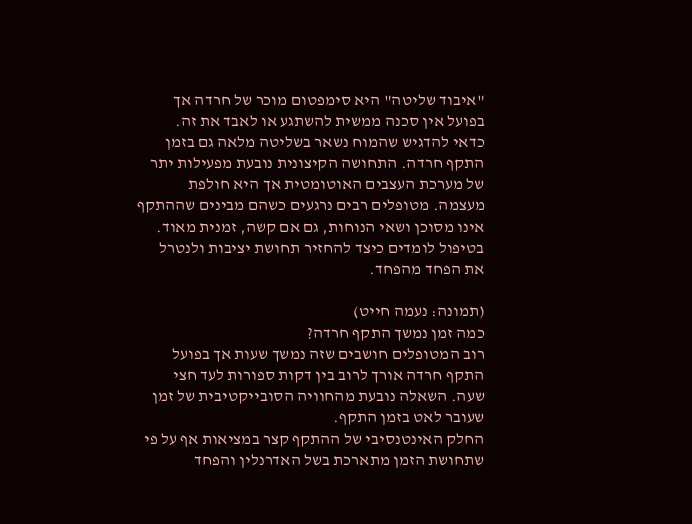"איבוד שליטה" היא סימפטום מוכר של חרדה אך בפועל אין סכנה ממשית להשתגע או לאבד את זה.
כדאי להדגיש שהמוח נשאר בשליטה מלאה גם בזמן התקף חרדה. התחושה הקיצונית נובעת מפעילות יתר של מערכת העצבים האוטומטית אך היא חולפת מעצמה. מטופלים רבים נרגעים כשהם מבינים שההתקף אינו מסוכן ושאי הנוחות, גם אם קשה, זמנית מאוד. בטיפול לומדים כיצד להחזיר תחושת יציבות ולנטרל את הפחד מהפחד.

(תמונה: נעמה חייט)
כמה זמן נמשך התקף חרדה?
רוב המטופלים חושבים שזה נמשך שעות אך בפועל התקף חרדה אורך לרוב בין דקות ספורות לעד חצי שעה. השאלה נובעת מהחוויה הסובייקטיבית של זמן שעובר לאט בזמן התקף.
החלק האינטנסיבי של ההתקף קצר במציאות אף על פי שתחושת הזמן מתארכת בשל האדרנלין והפחד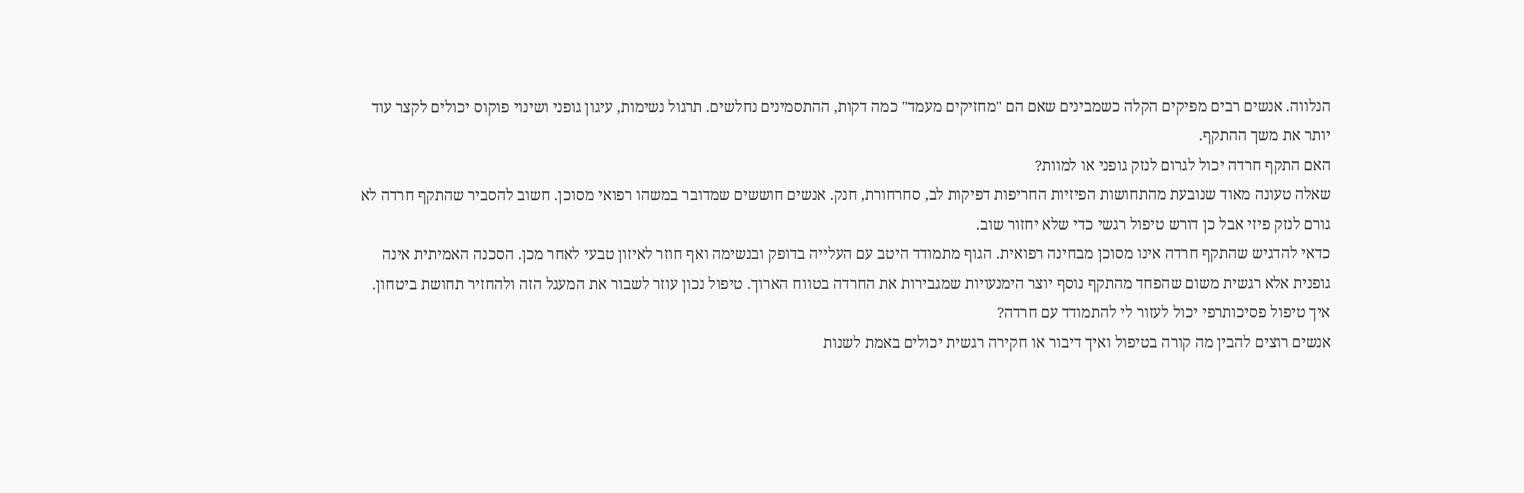הנלווה. אנשים רבים מפיקים הקלה כשמבינים שאם הם "מחזיקים מעמד" כמה דקות, ההתסמינים נחלשים. תרגול נשימות, עיגון גופני ושינוי פוקוס יכולים לקצר עוד יותר את משך ההתקף.
האם התקף חרדה יכול לגרום לנזק גופני או למוות?
שאלה טעונה מאוד שנובעת מהתחושות הפיזיות החריפות דפיקות לב, סחרחורת, חנק. אנשים חוששים שמדובר במשהו רפואי מסוכן. חשוב להסביר שהתקף חרדה לא גורם לנזק פיזי אבל כן דורש טיפול רגשי כדי שלא יחזור שוב.
כדאי להדגיש שהתקף חרדה אינו מסוכן מבחינה רפואית. הגוף מתמודד היטב עם העלייה בדופק ובנשימה ואף חוזר לאיזון טבעי לאחר מכן. הסכנה האמיתית אינה גופנית אלא רגשית משום שהפחד מהתקף נוסף יוצר הימנעויות שמגבירות את החרדה בטווח הארוך. טיפול נכון עוזר לשבור את המעגל הזה ולהחזיר תחושת ביטחון.
איך טיפול פסיכותרפי יכול לעזור לי להתמודד עם חרדה?
אנשים רוצים להבין מה קורה בטיפול ואיך דיבור או חקירה רגשית יכולים באמת לשנות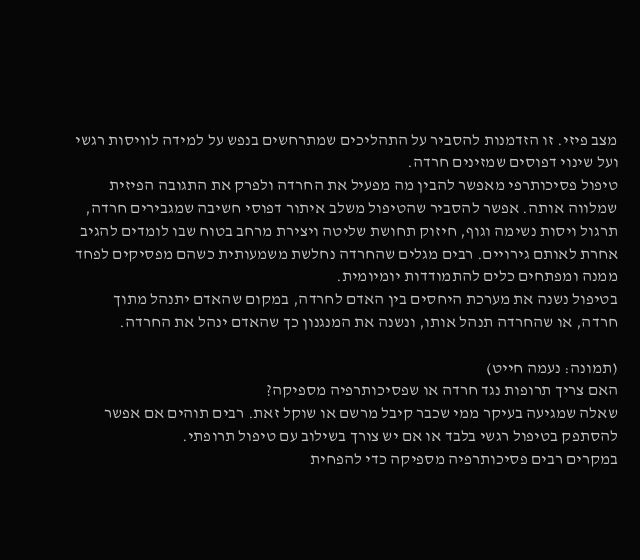מצב פיזי. זו הזדמנות להסביר על התהליכים שמתרחשים בנפש על למידה לוויסות רגשי ועל שינוי דפוסים שמזינים חרדה.
טיפול פסיכותרפי מאפשר להבין מה מפעיל את החרדה ולפרק את התגובה הפיזית שמלווה אותה. אפשר להסביר שהטיפול משלב איתור דפוסי חשיבה שמגבירים חרדה, תרגול ויסות נשימה וגוף, חיזוק תחושת שליטה ויצירת מרחב בטוח שבו לומדים להגיב אחרת לאותם גירויים. רבים מגלים שהחרדה נחלשת משמעותית כשהם מפסיקים לפחד ממנה ומפתחים כלים להתמודדות יומיומית.
בטיפול נשנה את מערכת היחסים בין האדם לחרדה, במקום שהאדם יתנהל מתוך חרדה, או שהחרדה תנהל אותו, ונשנה את המנגנון כך שהאדם ינהל את החרדה.

(תמונה: נעמה חייט)
האם צריך תרופות נגד חרדה או שפסיכותרפיה מספיקה?
שאלה שמגיעה בעיקר ממי שכבר קיבל מרשם או שוקל זאת. רבים תוהים אם אפשר להסתפק בטיפול רגשי בלבד או אם יש צורך בשילוב עם טיפול תרופתי.
במקרים רבים פסיכותרפיה מספיקה כדי להפחית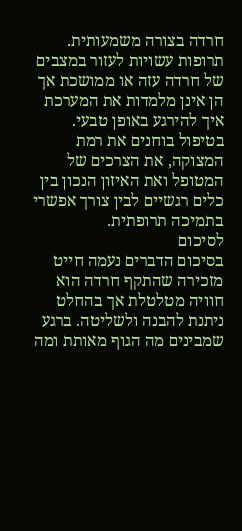חרדה בצורה משמעותית. תרופות עשויות לעזור במצבים של חרדה עזה או ממושכת אך הן אינן מלמדות את המערכת איך להירגע באופן טבעי. בטיפול בוחנים את רמת המצוקה, את הצרכים של המטופל ואת האיזון הנכון בין כלים רגשיים לבין צורך אפשרי בתמיכה תרופתית.
לסיכום
בסיכום הדברים נעמה חייט מזכירה שהתקף חרדה הוא חוויה מטלטלת אך בהחלט ניתנת להבנה ולשליטה. ברגע שמבינים מה הגוף מאותת ומה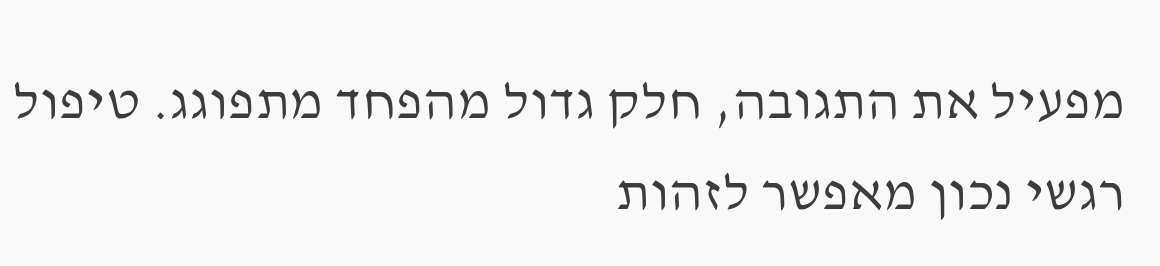מפעיל את התגובה, חלק גדול מהפחד מתפוגג. טיפול רגשי נכון מאפשר לזהות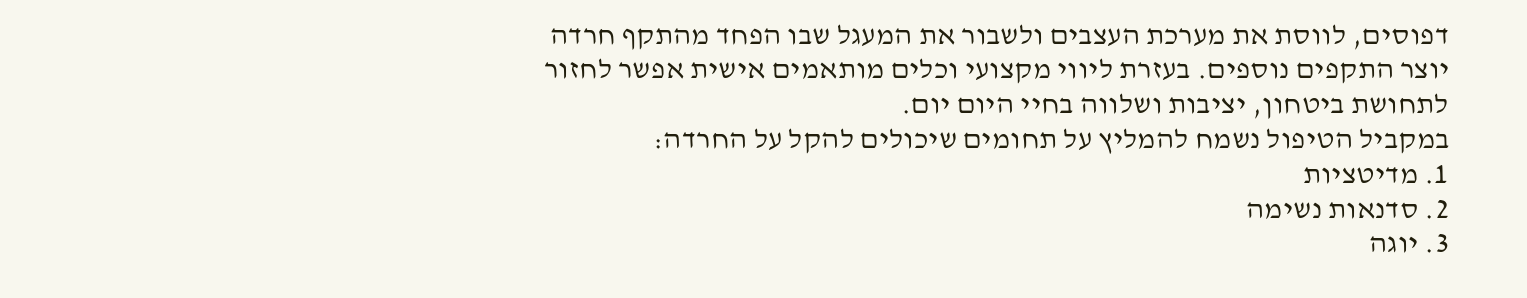דפוסים, לווסת את מערכת העצבים ולשבור את המעגל שבו הפחד מהתקף חרדה יוצר התקפים נוספים. בעזרת ליווי מקצועי וכלים מותאמים אישית אפשר לחזור לתחושת ביטחון, יציבות ושלווה בחיי היום יום.
במקביל הטיפול נשמח להמליץ על תחומים שיכולים להקל על החרדה:
1. מדיטציות
2. סדנאות נשימה
3. יוגה